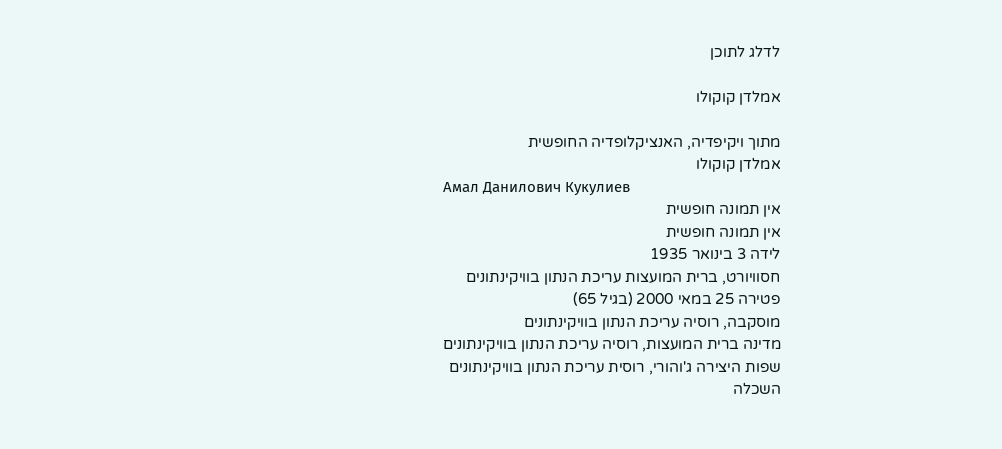לדלג לתוכן

אמלדן קוקולו

מתוך ויקיפדיה, האנציקלופדיה החופשית
אמלדן קוקולו
Амал Данилович Кукулиев
אין תמונה חופשית
אין תמונה חופשית
לידה 3 בינואר 1935
חסוויורט, ברית המועצות עריכת הנתון בוויקינתונים
פטירה 25 במאי 2000 (בגיל 65)
מוסקבה, רוסיה עריכת הנתון בוויקינתונים
מדינה ברית המועצות, רוסיה עריכת הנתון בוויקינתונים
שפות היצירה ג'והורי, רוסית עריכת הנתון בוויקינתונים
השכלה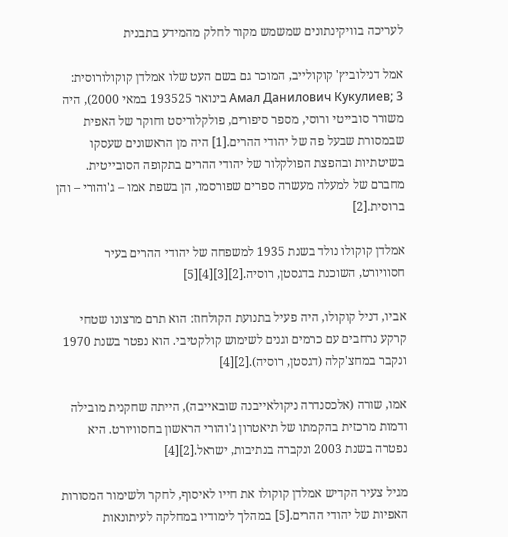לעריכה בוויקינתונים שמשמש מקור לחלק מהמידע בתבנית

אמל דנילוביץ' קוקולייב, המוכר גם בשם העט שלו אמלדן קוקולורוסית: Амал Данилович Кукулиев; 3 בינואר 193525 במאי 2000), היה משורר סובייטי ורוסי, מספר סיפורים, פולקלוריסט וחוקר של האפית שבמסורת שבעל פה של יהודי ההרים.[1] היה מן הראשונים שעסקו בשיטתיות ובהפצת הפולקלור של יהודי ההרים בתקופה הסובייטית. מחברם של למעלה מעשרה ספרים שפורסמו, הן בשפת אמו – ג'והורי – והן ברוסית.[2]

אמלדן קוקולו נולד בשנת 1935 למשפחה של יהודי ההרים בעיר חסוויורט, השוכנת בדגסטן, רוסיה.[2][3][4][5]

אביו, דניל קוקולו, היה פעיל בתנועת הקולחוז: הוא תרם מרצונו שטחי קרקע נרחבים עם כרמים וגנים לשימוש קולקטיבי. הוא נפטר בשנת 1970 ונקבר במחצ'קלה (דגסטן, רוסיה).[2][4]

אמו, שורה (אלכסנדרה ניקולאייבנה שובאייבה), הייתה שחקנית מובילה ודמות מרכזית בהקמתו של תיאטרון ג'והורי הראשון בחסוויורט. היא נפטרה בשנת 2003 ונקברה בנתיבות, ישראל.[2][4]

מגיל צעיר הקדיש אמלדן קוקולו את חייו לאיסוף, לחקר ולשימור המסורות האפיות של יהודי ההרים.[5] במהלך לימודיו במחלקה לעיתונאות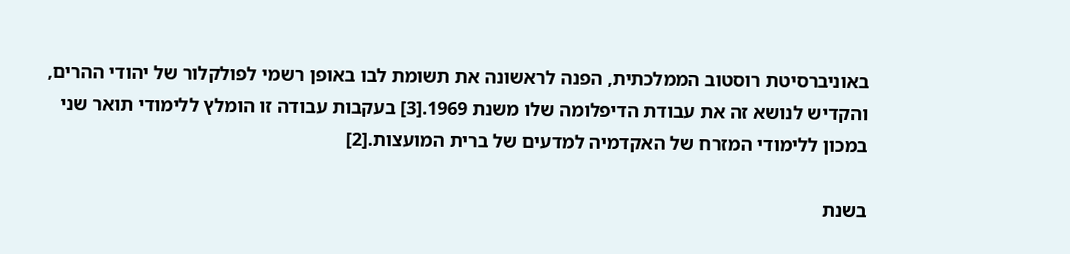באוניברסיטת רוסטוב הממלכתית, הפנה לראשונה את תשומת לבו באופן רשמי לפולקלור של יהודי ההרים, והקדיש לנושא זה את עבודת הדיפלומה שלו משנת 1969.[3] בעקבות עבודה זו הומלץ ללימודי תואר שני במכון ללימודי המזרח של האקדמיה למדעים של ברית המועצות.[2]

בשנת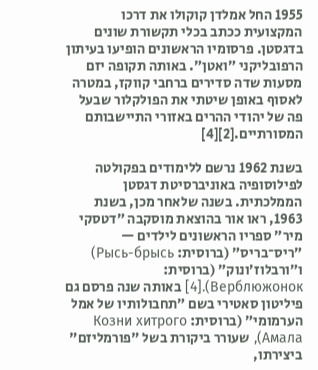1955 החל אמלדן קוקולו את דרכו המקצועית ככתב בכלי תקשורת שונים בדגסטן. פרסומיו הראשונים הופיעו בעיתון הרפובליקני ״ואטן״. באותה תקופה יזם מסעות שדה סדירים ברחבי קווקז, במטרה לאסוף באופן שיטתי את הפולקלור שבעל פה של יהודי ההרים באזורי התיישבותם המסורתיים.[2][4]

בשנת 1962 נרשם ללימודים בפקולטה לפילוסופיה באוניברסיטת דגסטן הממלכתית. בשנה שלאחר מכן, בשנת 1963, ראו אור בהוצאת מוסקבה ״דטסקי מיר״ ספריו הראשונים לילדים — ״ריס־בריס״ (ברוסית: Рысь-брысь) ו״ורבלוז׳ונוק״ (ברוסית: Верблюжонок).[4] באותה שנה פרסם גם פיליטון סאטירי בשם ״תחבולותיו של אמל הערמומי״ (ברוסית: Козни хитрого Амала), שעורר ביקורת בשל "פורמליזם" ביצירתו,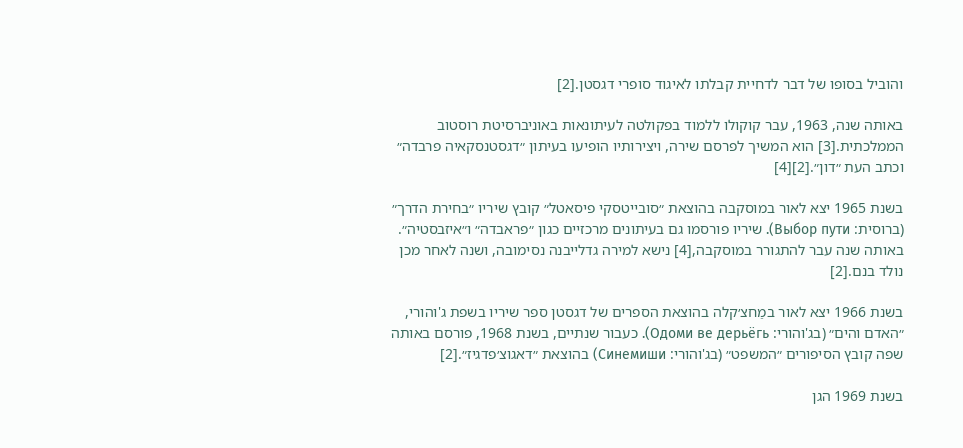והוביל בסופו של דבר לדחיית קבלתו לאיגוד סופרי דגסטן.[2]

באותה שנה, 1963, עבר קוקולו ללמוד בפקולטה לעיתונאות באוניברסיטת רוסטוב הממלכתית.[3] הוא המשיך לפרסם שירה, ויצירותיו הופיעו בעיתון ״דגסטנסקאיה פרבדה״ וכתב העת ״דון״.[2][4]

בשנת 1965 יצא לאור במוסקבה בהוצאת ״סובייטסקי פיסאטל״ קובץ שיריו ״בחירת הדרך״ (ברוסית: Выбор пути). שיריו פורסמו גם בעיתונים מרכזיים כגון ״פראבדה״ ו״איזבסטיה״. באותה שנה עבר להתגורר במוסקבה,[4] נישא למירה גדלייבנה נסימובה, ושנה לאחר מכן נולד בנם.[2]

בשנת 1966 יצא לאור במַחצ׳קלה בהוצאת הספרים של דגסטן ספר שיריו בשפת ג'והורי, ״האדם והים״ (בג'והורי: Одоми ве дерьёгь). כעבור שנתיים, בשנת 1968, פורסם באותה שפה קובץ הסיפורים ״המשפט״ (בג'והורי: Синемиши) בהוצאת ״דאגוצ׳פדגיז״.[2]

בשנת 1969 הגן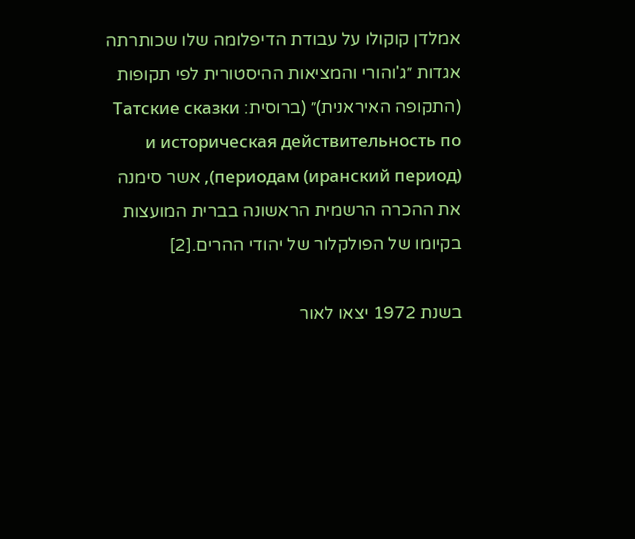אמלדן קוקולו על עבודת הדיפלומה שלו שכותרתה אגדות ״ג'והורי והמציאות ההיסטורית לפי תקופות (התקופה האיראנית)״ (ברוסית: Татские сказки и историческая действительность по периодам (иранский период)), אשר סימנה את ההכרה הרשמית הראשונה בברית המועצות בקיומו של הפולקלור של יהודי ההרים.[2]

בשנת 1972 יצאו לאור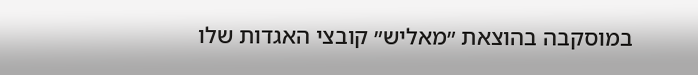במוסקבה בהוצאת ״מאליש״ קובצי האגדות שלו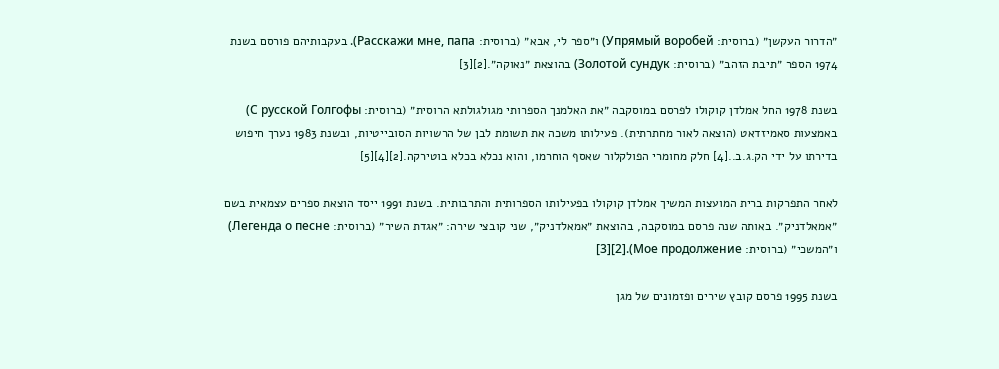״הדרור העקשן״ (ברוסית: Упрямый воробей) ו״ספר לי, אבא״ (ברוסית: Расскажи мне, папа). בעקבותיהם פורסם בשנת 1974 הספר ״תיבת הזהב״ (ברוסית: Золотой сундук) בהוצאת ״נאוקה״.[2][3]

בשנת 1978 החל אמלדן קוקולו לפרסם במוסקבה ״את האלמנך הספרותי מגולגולתא הרוסית״ (ברוסית: С русской Голгофы) באמצעות סאמיזדאט (הוצאה לאור מחתרתית). פעילותו משכה את תשומת לבן של הרשויות הסובייטיות, ובשנת 1983 נערך חיפוש בדירתו על ידי הק.ג.ב..[4] חלק מחומרי הפולקלור שאסף הוחרמו, והוא נכלא בכלא בוטירקה.[2][4][5]

לאחר התפרקות ברית המועצות המשיך אמלדן קוקולו בפעילותו הספרותית והתרבותית. בשנת 1991 ייסד הוצאת ספרים עצמאית בשם ״אמאלדניק״. באותה שנה פרסם במוסקבה, בהוצאת ״אמאלדניק״, שני קובצי שירה: ״אגדת השיר״ (ברוסית: Легенда о песне) ו״המשכי״ (ברוסית: Мое продолжение).[2][3]

בשנת 1995 פרסם קובץ שירים ופזמונים של מגן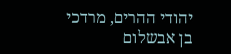יהודי ההרים, מרדכי בן אבשלום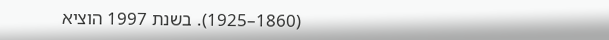(1860–1925). בשנת 1997 הוציא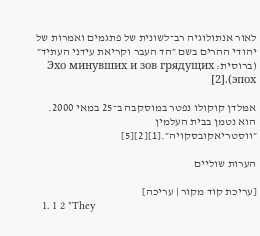לאור אנתולוגיה רב־לשונית של פתגמים ואמרות של יהודי ההרים בשם ״הד העבר וקריאת עידני העתיד״ (ברוסית: Эхо минувших и зов грядущих эпох).[2]

אמלדן קוקולו נפטר במוסקבה ב־25 במאי 2000. הוא נטמן בבית העלמין ״ווסטריאקובסקויה״.[1][2][5]

הערות שוליים

[עריכת קוד מקור | עריכה]
  1. 1 2 "They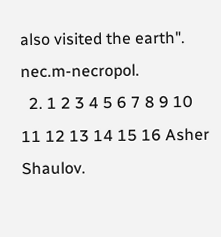also visited the earth". nec.m-necropol.
  2. 1 2 3 4 5 6 7 8 9 10 11 12 13 14 15 16 Asher Shaulov.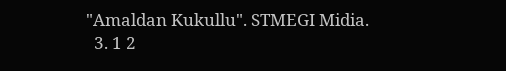"Amaldan Kukullu". STMEGI Midia.
  3. 1 2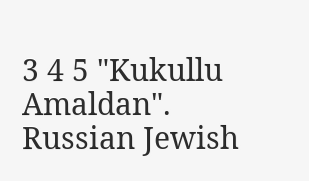3 4 5 "Kukullu Amaldan". Russian Jewish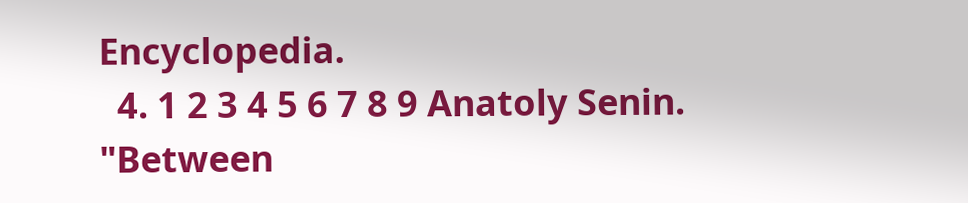Encyclopedia.
  4. 1 2 3 4 5 6 7 8 9 Anatoly Senin. "Between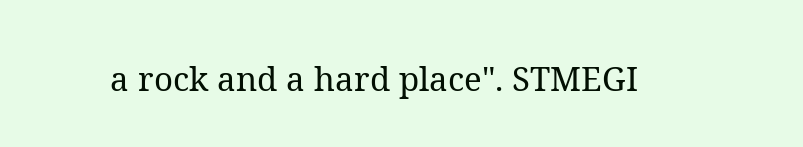a rock and a hard place". STMEGI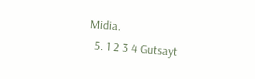Midia.
  5. 1 2 3 4 Gutsayt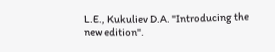L.E., Kukuliev D.A. "Introducing the new edition".